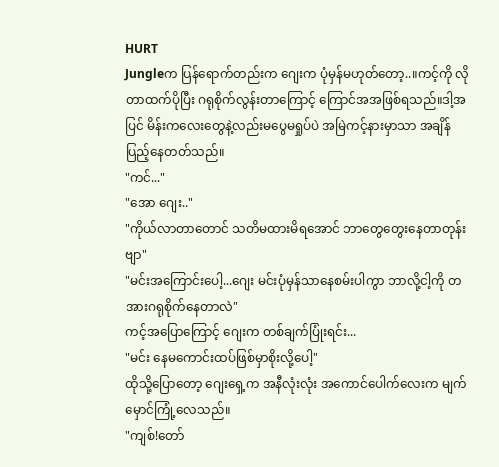HURT
Jungleက ပြန်ရောက်တည်းက ဂျေးက ပုံမှန်မဟုတ်တော့..။ကင့်ကို လိုတာထက်ပိုပြီး ဂရုစိုက်လွန်းတာကြောင့် ကြောင်အအဖြစ်ရသည်။ဒါ့အပြင် မိန်းကလေးတွေနဲ့လည်းမပွေမရှုပ်ပဲ အမြဲကင့်နားမှာသာ အချိန်ပြည့်နေတတ်သည်။
"ကင်..."
"အော ဂျေး.."
"ကိုယ်လာတာတောင် သတိမထားမိရအောင် ဘာတွေတွေးနေတာတုန်းဗျာ"
"မင်းအကြောင်းပေါ့...ဂျေး မင်းပုံမှန်သာနေစမ်းပါကွာ ဘာလို့ငါ့ကို တအားဂရုစိုက်နေတာလဲ"
ကင့်အပြောကြောင့် ဂျေးက တစ်ချက်ပြုံးရင်း...
"မင်း နေမကောင်းထပ်ဖြစ်မှာစိုးလို့ပေါ့"
ထိုသို့ပြောတော့ ဂျေးရှေ့က အနီလုံးလုံး အကောင်ပေါက်လေးက မျက်မှောင်ကြုံ့လေသည်။
"ကျစ်!တော်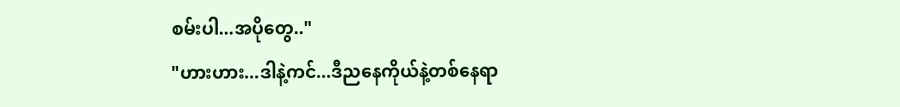စမ်းပါ...အပိုတွေ.."
"ဟားဟား...ဒါနဲ့ကင်...ဒီညနေကိုယ်နဲ့တစ်နေရာ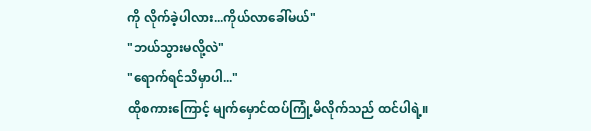ကို လိုက်ခဲ့ပါလား...ကိုယ်လာခေါ်မယ်"
"ဘယ်သွားမလို့လဲ"
"ရောက်ရင်သိမှာပါ..."
ထိုစကားကြောင့် မျက်မှောင်ထပ်ကြုံ့မိလိုက်သည် ထင်ပါရဲ့။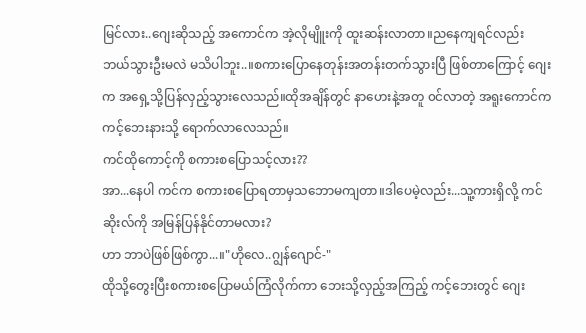မြင်လား..ဂျေးဆိုသည့် အကောင်က အဲ့လိုမျိူးကို ထူးဆန်းလာတာ။ညနေကျရင်လည်း ဘယ်သွားဦးမလဲ မသိပါဘူး..။စကားပြောနေတုန်းအတန်းတက်သွားပြီ ဖြစ်တာကြောင့် ဂျေးက အရှေ့သို့ပြန်လှည့်သွားလေသည်။ထိုအချိန်တွင် နာဟေးနဲ့အတူ ၀င်လာတဲ့ အရူးကောင်က ကင့်ဘေးနားသို့ ရောက်လာလေသည်။
ကင်ထိုကောင့်ကို စကားစပြောသင့်လား??
အာ...နေပါ ကင်က စကားစပြောရတာမှသဘောမကျတာ။ဒါပေမဲ့လည်း...သူ့ကားရှိလို့ ကင်ဆိုးလ်ကို အမြန်ပြန်နိုင်တာမလား?
ဟာ ဘာပဲဖြစ်ဖြစ်ကွာ...။"ဟိုလေ..ဂျွန်ဂျောင်-"
ထိုသို့တွေးပြီးစကားစပြောမယ်ကြံလိုက်ကာ ဘေးသို့လှည့်အကြည့် ကင့်ဘေးတွင် ဂျေး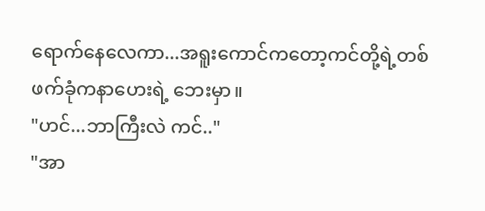ရောက်နေလေကာ...အရူးကောင်ကတော့ကင်တို့ရဲ့တစ်ဖက်ခုံကနာဟေးရဲ့ ဘေးမှာ။
"ဟင်...ဘာကြီးလဲ ကင်.."
"အာ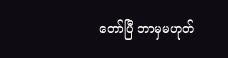တော်ပြီ ဘာမှမဟုတ်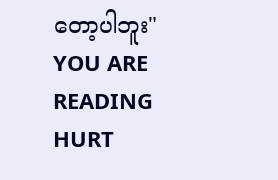တော့ပါဘူး"
YOU ARE READING
HURT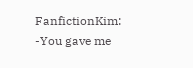FanfictionKim: -You gave me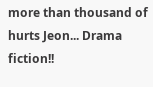more than thousand of hurts Jeon... Drama fiction!!